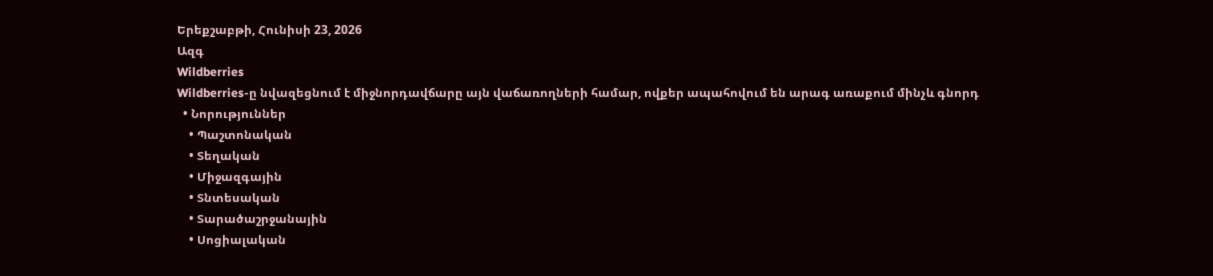Երեքշաբթի, Հունիսի 23, 2026
Ազգ
Wildberries
Wildberries-ը նվազեցնում է միջնորդավճարը այն վաճառողների համար, ովքեր ապահովում են արագ առաքում մինչև գնորդ
  • Նորություններ
    • Պաշտոնական
    • Տեղական
    • Միջազգային
    • Տնտեսական
    • Տարածաշրջանային
    • Սոցիալական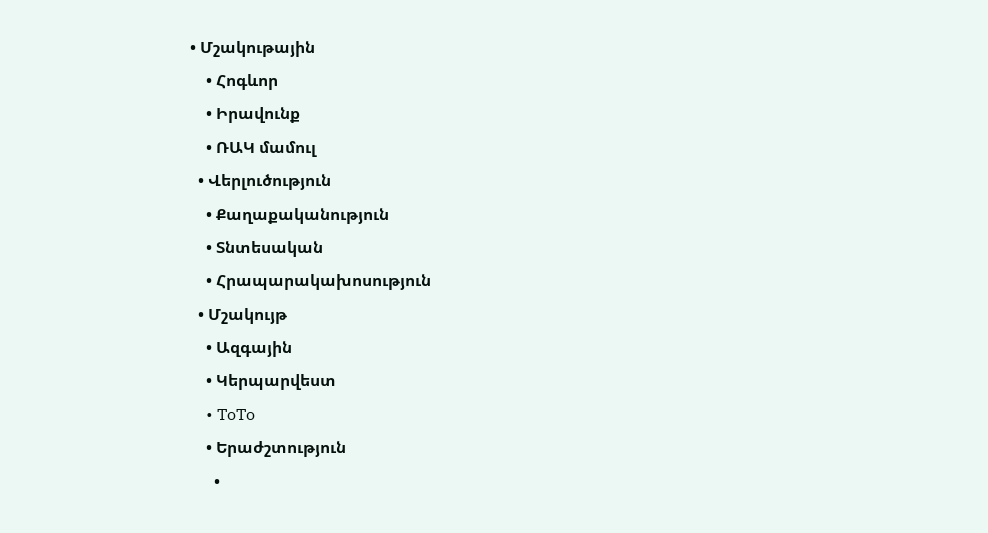• Մշակութային
    • Հոգևոր
    • Իրավունք
    • ՌԱԿ մամուլ
  • Վերլուծություն
    • Քաղաքականություն
    • Տնտեսական
    • Հրապարակախոսություն
  • Մշակույթ
    • Ազգային
    • Կերպարվեստ
    • ToTo
    • Երաժշտություն
      •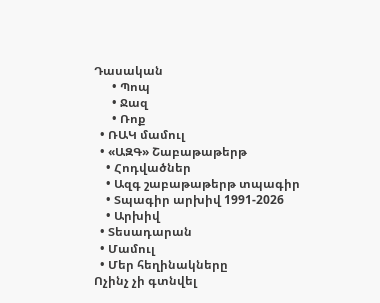Դասական
      • Պոպ
      • Ջազ
      • Ռոք
  • ՌԱԿ մամուլ
  • «ԱԶԳ» Շաբաթաթերթ
    • Հոդվածներ
    • Ազգ շաբաթաթերթ տպագիր
    • Տպագիր արխիվ 1991-2026
    • Արխիվ
  • Տեսադարան
  • Մամուլ
  • Մեր հեղինակները
Ոչինչ չի գտնվել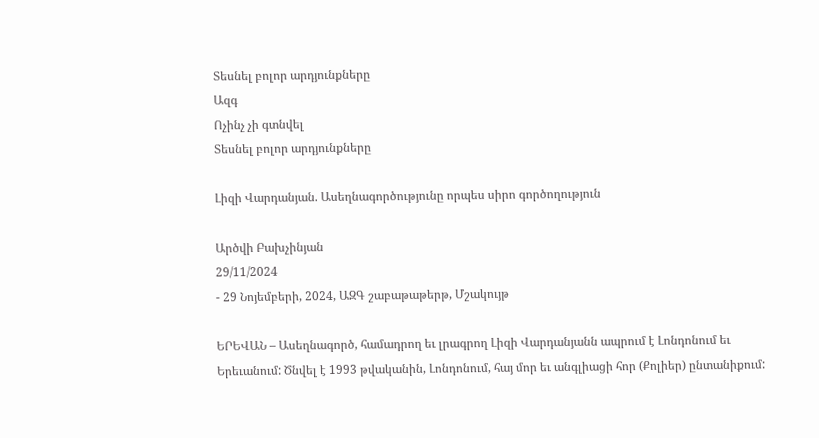Տեսնել բոլոր արդյունքները
Ազգ
Ոչինչ չի գտնվել
Տեսնել բոլոր արդյունքները

Լիզի Վարդանյան. Ասեղնագործությունը որպես սիրո գործողություն

Արծվի Բախչինյան
29/11/2024
- 29 Նոյեմբերի, 2024, ԱԶԳ շաբաթաթերթ, Մշակույթ

ԵՐԵՎԱՆ – Ասեղնագործ, համադրող եւ լրագրող Լիզի Վարդանյանն ապրում է Լոնդոնում եւ Երեւանում: Ծնվել է 1993 թվականին, Լոնդոնում, հայ մոր եւ անգլիացի հոր (Քոլիեր) ընտանիքում: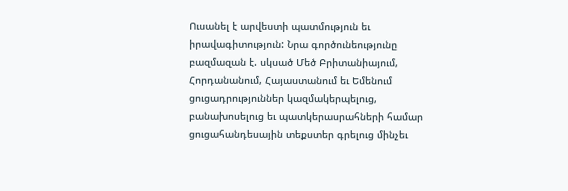Ուսանել է արվեստի պատմություն եւ իրավագիտություն: Նրա գործունեությունը բազմազան է. սկսած Մեծ Բրիտանիայում, Հորդանանում, Հայաստանում եւ Եմենում ցուցադրություններ կազմակերպելուց, բանախոսելուց եւ պատկերասրահների համար ցուցահանդեսային տեքստեր գրելուց մինչեւ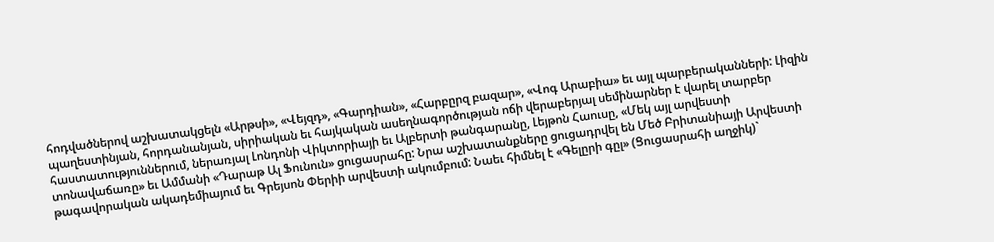հոդվածներով աշխատակցելն «Արթսի», «Վեյզդ», «Գարդիան», «Հարբըրզ բազար», «Վոգ Արաբիա» եւ այլ պարբերականների: Լիզին պաղեստինյան, հորդանանյան, սիրիական եւ հայկական ասեղնագործության ոճի վերաբերյալ սեմինարներ է վարել տարբեր հաստատություններում, ներառյալ Լոնդոնի Վիկտորիայի եւ Ալբերտի թանգարանը, Լեյթոն Հաուսը, «Մեկ այլ արվեստի տոնավաճառը» եւ Ամմանի «Դարաթ Ալ Ֆունուն» ցուցասրահը: Նրա աշխատանքները ցուցադրվել են Մեծ Բրիտանիայի Արվեստի թագավորական ակադեմիայում եւ Գրեյսոն Փերիի արվեստի ակումբում: Նաեւ հիմնել է «Գելըրի գըլ» (Ցուցասրահի աղջիկ)`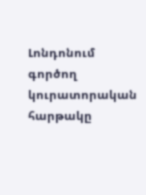Լոնդոնում գործող կուրատորական հարթակը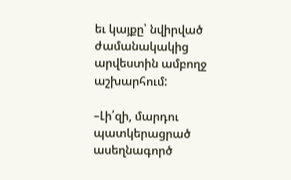եւ կայքը՝ նվիրված ժամանակակից արվեստին ամբողջ աշխարհում:

–Լի՛զի, մարդու պատկերացրած ասեղնագործ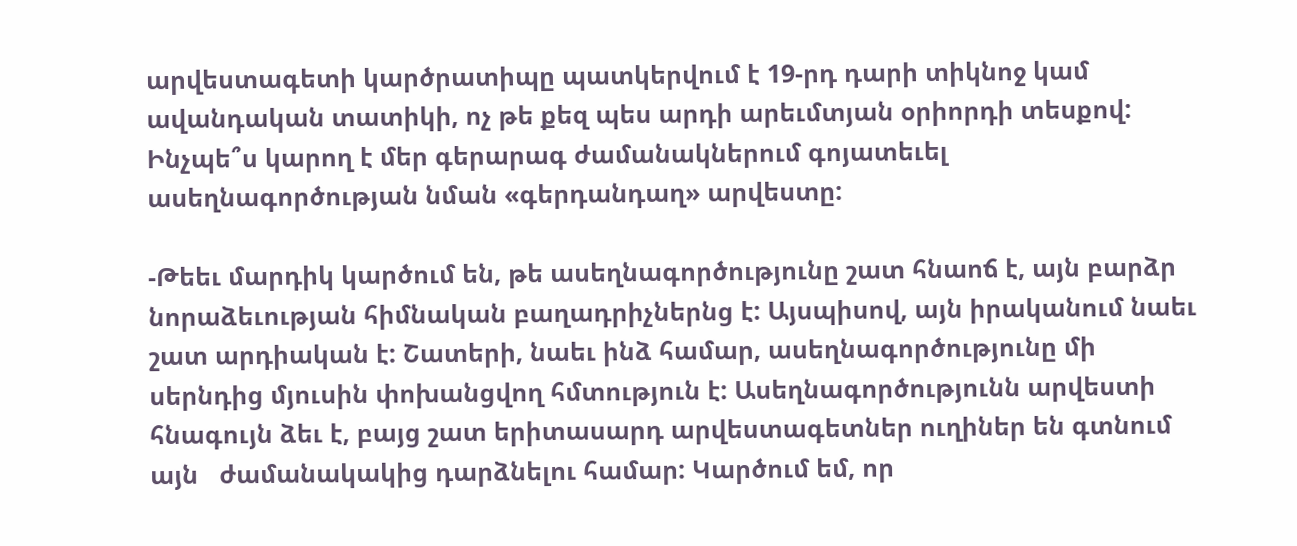արվեստագետի կարծրատիպը պատկերվում է 19-րդ դարի տիկնոջ կամ ավանդական տատիկի, ոչ թե քեզ պես արդի արեւմտյան օրիորդի տեսքով: Ինչպե՞ս կարող է մեր գերարագ ժամանակներում գոյատեւել ասեղնագործության նման «գերդանդաղ» արվեստը:

-Թեեւ մարդիկ կարծում են, թե ասեղնագործությունը շատ հնաոճ է, այն բարձր նորաձեւության հիմնական բաղադրիչներնց է: Այսպիսով, այն իրականում նաեւ շատ արդիական է: Շատերի, նաեւ ինձ համար, ասեղնագործությունը մի սերնդից մյուսին փոխանցվող հմտություն է: Ասեղնագործությունն արվեստի հնագույն ձեւ է, բայց շատ երիտասարդ արվեստագետներ ուղիներ են գտնում այն   ժամանակակից դարձնելու համար: Կարծում եմ, որ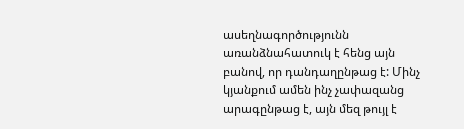ասեղնագործությունն առանձնահատուկ է հենց այն բանով, որ դանդաղընթաց է: Մինչ կյանքում ամեն ինչ չափազանց արագընթաց է, այն մեզ թույլ է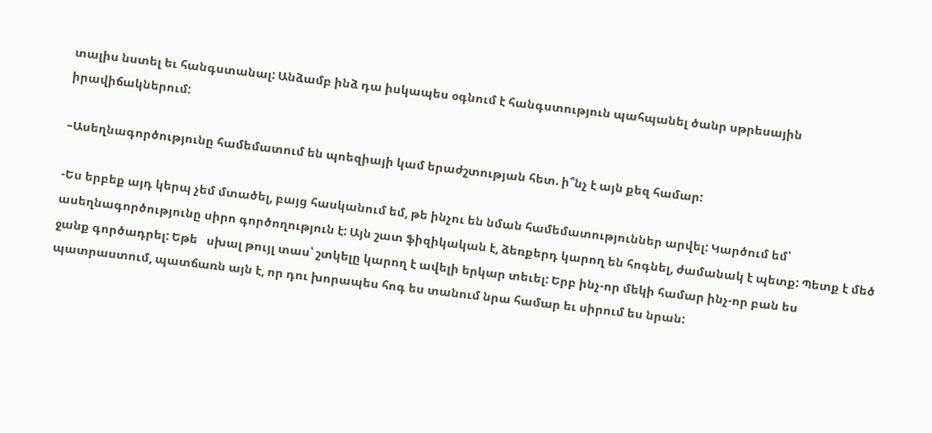տալիս նստել եւ հանգստանալ: Անձամբ ինձ դա իսկապես օգնում է հանգստություն պահպանել ծանր սթրեսային իրավիճակներում:

–Ասեղնագործությունը համեմատում են պոեզիայի կամ երաժշտության հետ. ի՞նչ է այն քեզ համար:

-Ես երբեք այդ կերպ չեմ մտածել, բայց հասկանում եմ, թե ինչու են նման համեմատություններ արվել: Կարծում եմ՝ ասեղնագործությունը սիրո գործողություն է: Այն շատ ֆիզիկական է, ձեռքերդ կարող են հոգնել, ժամանակ է պետք: Պետք է մեծ ջանք գործադրել: Եթե   սխալ թույլ տաս՝ շտկելը կարող է ավելի երկար տեւել: Երբ ինչ-որ մեկի համար ինչ-որ բան ես պատրաստում, պատճառն այն է, որ դու խորապես հոգ ես տանում նրա համար եւ սիրում ես նրան: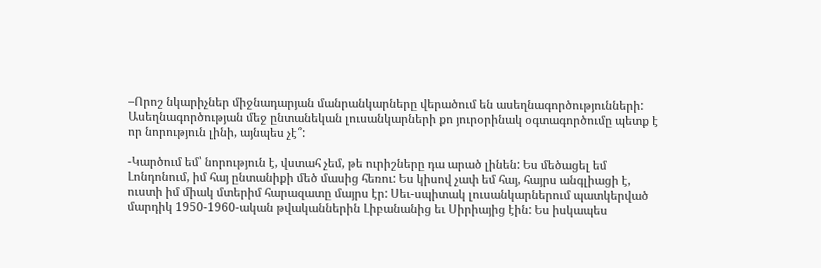–Որոշ նկարիչներ միջնադարյան մանրանկարները վերածում են ասեղնագործությունների: Ասեղնագործության մեջ ընտանեկան լուսանկարների քո յուրօրինակ օգտագործումը պետք է որ նորություն լինի, այնպես չէ՞:

-Կարծում եմ՝ նորություն է, վստահ չեմ, թե ուրիշները դա արած լինեն: Ես մեծացել եմ Լոնդոնում, իմ հայ ընտանիքի մեծ մասից հեռու: Ես կիսով չափ եմ հայ, հայրս անգլիացի է, ուստի իմ միակ մտերիմ հարազատը մայրս էր: Սեւ-սպիտակ լուսանկարներում պատկերված մարդիկ 1950-1960-ական թվականներին Լիբանանից եւ Սիրիայից էին: Ես իսկապես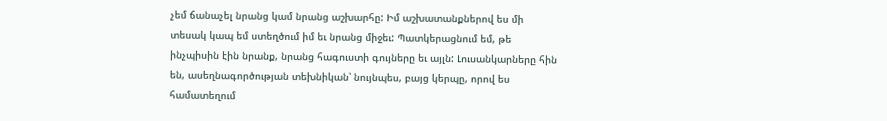չեմ ճանաչել նրանց կամ նրանց աշխարհը: Իմ աշխատանքներով ես մի տեսակ կապ եմ ստեղծում իմ եւ նրանց միջեւ: Պատկերացնում եմ, թե ինչպիսին էին նրանք, նրանց հագուստի գույները եւ այլն: Լուսանկարները հին են, ասեղնագործության տեխնիկան՝ նույնպես, բայց կերպը, որով ես համատեղում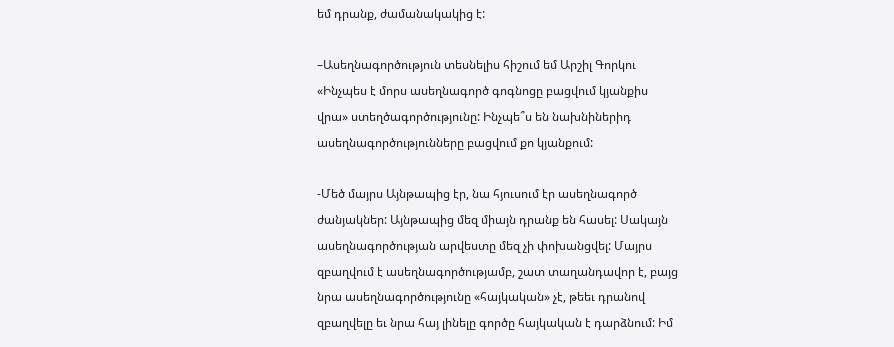եմ դրանք, ժամանակակից է:

–Ասեղնագործություն տեսնելիս հիշում եմ Արշիլ Գորկու «Ինչպես է մորս ասեղնագործ գոգնոցը բացվում կյանքիս վրա» ստեղծագործությունը: Ինչպե՞ս են նախնիներիդ ասեղնագործությունները բացվում քո կյանքում:

-Մեծ մայրս Այնթապից էր, նա հյուսում էր ասեղնագործ ժանյակներ: Այնթապից մեզ միայն դրանք են հասել: Սակայն ասեղնագործության արվեստը մեզ չի փոխանցվել: Մայրս զբաղվում է ասեղնագործությամբ, շատ տաղանդավոր է, բայց նրա ասեղնագործությունը «հայկական» չէ, թեեւ դրանով զբաղվելը եւ նրա հայ լինելը գործը հայկական է դարձնում: Իմ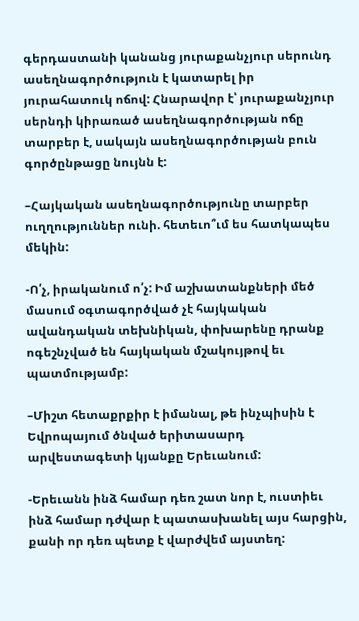գերդաստանի կանանց յուրաքանչյուր սերունդ ասեղնագործություն է կատարել իր յուրահատուկ ոճով: Հնարավոր է՝ յուրաքանչյուր սերնդի կիրառած ասեղնագործության ոճը տարբեր է, սակայն ասեղնագործության բուն գործընթացը նույնն է:

–Հայկական ասեղնագործությունը տարբեր ուղղություններ ունի. հետեւո՞ւմ ես հատկապես մեկին:

-Ո՛չ, իրականում ո՛չ: Իմ աշխատանքների մեծ մասում օգտագործված չէ հայկական ավանդական տեխնիկան, փոխարենը դրանք ոգեշնչված են հայկական մշակույթով եւ պատմությամբ:

–Միշտ հետաքրքիր է իմանալ, թե ինչպիսին է Եվրոպայում ծնված երիտասարդ արվեստագետի կյանքը Երեւանում:

-Երեւանն ինձ համար դեռ շատ նոր է, ուստիեւ ինձ համար դժվար է պատասխանել այս հարցին, քանի որ դեռ պետք է վարժվեմ այստեղ: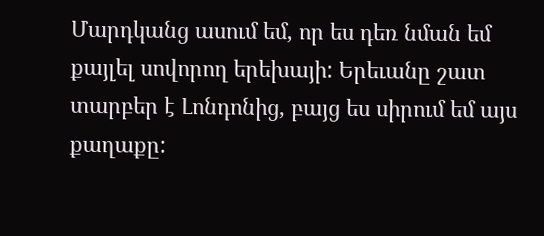Մարդկանց ասում եմ, որ ես դեռ նման եմ քայլել սովորող երեխայի: Երեւանը շատ տարբեր է Լոնդոնից, բայց ես սիրում եմ այս քաղաքը: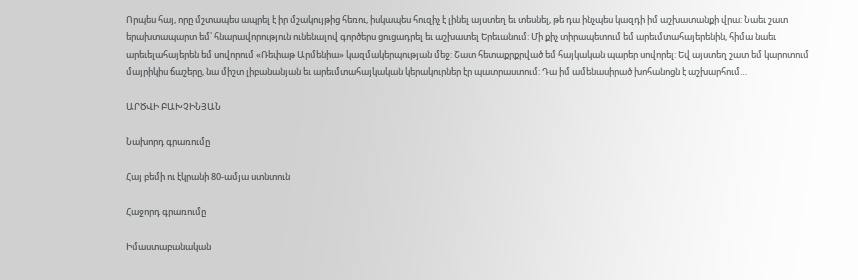Որպես հայ, որը մշտապես ապրել է իր մշակույթից հեռու, իսկապես հուզիչ է լինել այստեղ եւ տեսնել, թե դա ինչպես կազդի իմ աշխատանքի վրա: Նաեւ շատ երախտապարտ եմ՝ հնարավորություն ունենալով գործերս ցուցադրել եւ աշխատել Երեւանում: Մի քիչ տիրապետում եմ արեւմտահայերենին, հիմա նաեւ արեւելահայերեն եմ սովորում «Ռեփաթ Արմենիա» կազմակերպության մեջ: Շատ հետաքրքրված եմ հայկական պարեր սովորել: Եվ այստեղ շատ եմ կարոտում մայրիկիս ճաշերը, նա միշտ լիբանանյան եւ արեւմտահայկական կերակուրներ էր պատրաստում: Դա իմ ամենասիրած խոհանոցն է աշխարհում…

ԱՐԾՎԻ ԲԱԽՉԻՆՅԱՆ

Նախորդ գրառումը

Հայ բեմի ու էկրանի 80-ամյա ստնտուն

Հաջորդ գրառումը

Իմաստաբանական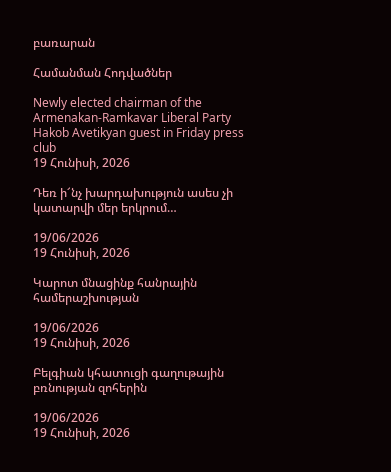բառարան

Համանման Հոդվածներ

Newly elected chairman of the Armenakan-Ramkavar Liberal Party Hakob Avetikyan guest in Friday press club
19 Հունիսի, 2026

Դեռ ի՜նչ խարդախություն ասես չի կատարվի մեր երկրում…

19/06/2026
19 Հունիսի, 2026

Կարոտ մնացինք հանրային համերաշխության

19/06/2026
19 Հունիսի, 2026

Բելգիան կհատուցի գաղութային բռնության զոհերին

19/06/2026
19 Հունիսի, 2026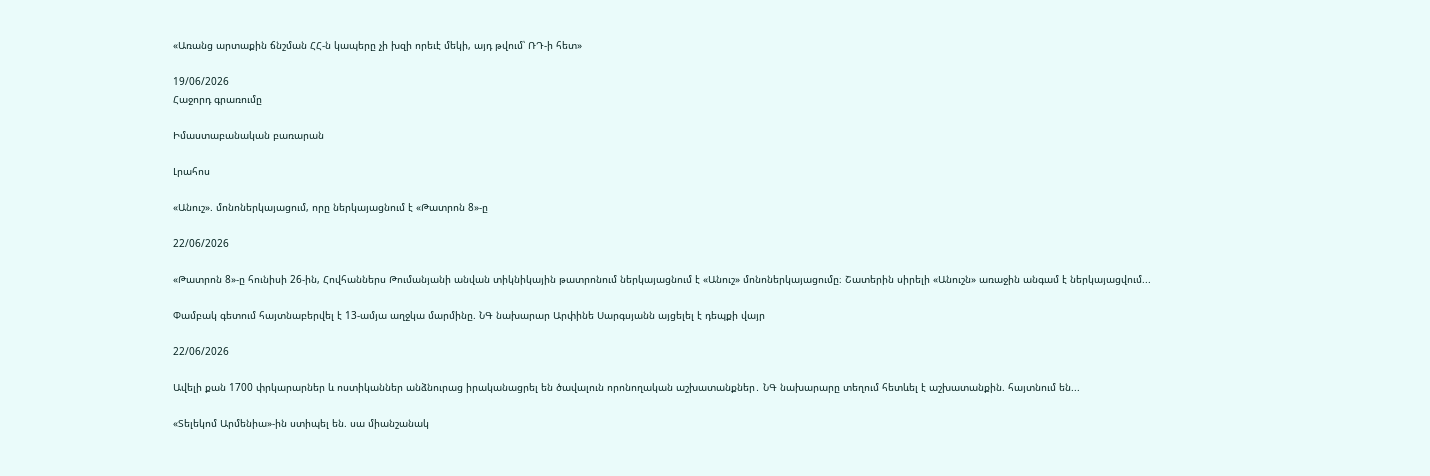«Առանց արտաքին ճնշման ՀՀ-ն կապերը չի խզի որեւէ մեկի, այդ թվում՝ ՌԴ-ի հետ»

19/06/2026
Հաջորդ գրառումը

Իմաստաբանական բառարան

Լրահոս

«Անուշ». մոնոներկայացում, որը ներկայացնում է «Թատրոն 8»-ը

22/06/2026

«Թատրոն 8»-ը հունիսի 26-ին, Հովհաններս Թումանյանի անվան տիկնիկային թատրոնում ներկայացնում է «Անուշ» մոնոներկայացումը։ Շատերին սիրելի «Անուշն» առաջին անգամ է ներկայացվում...

Փամբակ գետում հայտնաբերվել է 13-ամյա աղջկա մարմինը. ՆԳ նախարար Արփինե Սարգսյանն այցելել է դեպքի վայր

22/06/2026

Ավելի քան 1700 փրկարարներ և ոստիկաններ անձնուրաց իրականացրել են ծավալուն որոնողական աշխատանքներ․ ՆԳ նախարարը տեղում հետևել է աշխատանքին. հայտնում են...

«Տելեկոմ Արմենիա»-ին ստիպել են. սա միանշանակ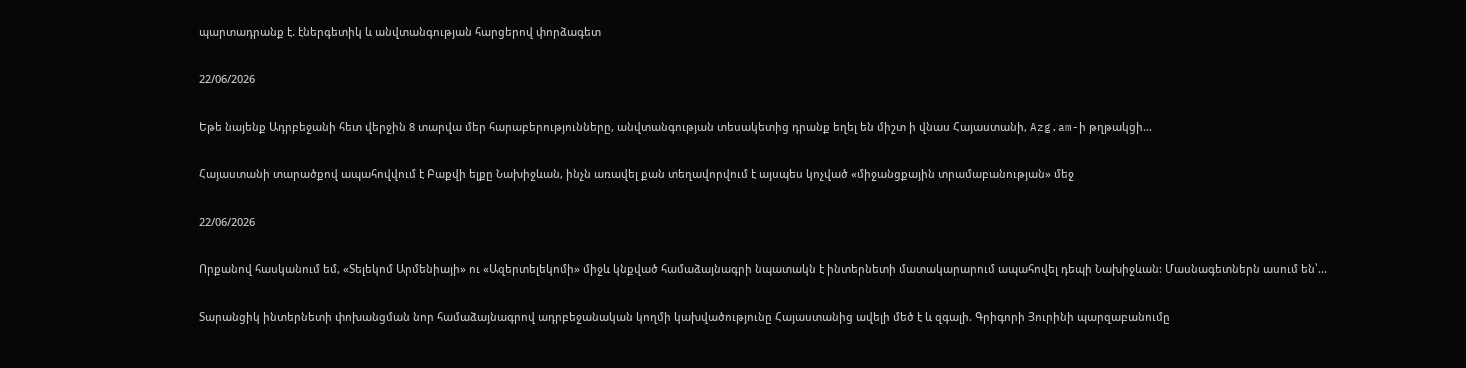պարտադրանք է. էներգետիկ և անվտանգության հարցերով փորձագետ

22/06/2026

Եթե նայենք Ադրբեջանի հետ վերջին 8 տարվա մեր հարաբերությունները, անվտանգության տեսակետից դրանք եղել են միշտ ի վնաս Հայաստանի, Azg.am-ի թղթակցի...

Հայաստանի տարածքով ապահովվում է Բաքվի ելքը Նախիջևան, ինչն առավել քան տեղավորվում է այսպես կոչված «միջանցքային տրամաբանության» մեջ

22/06/2026

Որքանով հասկանում եմ, «Տելեկոմ Արմենիայի» ու «Ազերտելեկոմի» միջև կնքված համաձայնագրի նպատակն է ինտերնետի մատակարարում ապահովել դեպի Նախիջևան: Մասնագետներն ասում են՝...

Տարանցիկ ինտերնետի փոխանցման նոր համաձայնագրով ադրբեջանական կողմի կախվածությունը Հայաստանից ավելի մեծ է և զգալի. Գրիգորի Յուրինի պարզաբանումը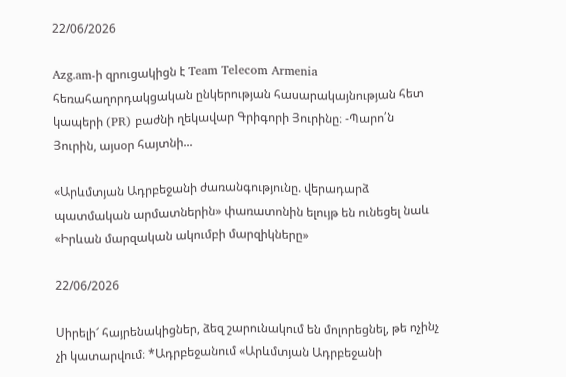22/06/2026

Azg.am-ի զրուցակիցն է Team Telecom Armenia հեռահաղորդակցական ընկերության հասարակայնության հետ կապերի (PR) բաժնի ղեկավար Գրիգորի Յուրինը։ -Պարո՛ն Յուրին, այսօր հայտնի...

«Արևմտյան Ադրբեջանի ժառանգությունը. վերադարձ պատմական արմատներին» փառատոնին ելույթ են ունեցել նաև «Իրևան մարզական ակումբի մարզիկները»

22/06/2026

Սիրելի՜ հայրենակիցներ, ձեզ շարունակում են մոլորեցնել, թե ոչինչ չի կատարվում։ *Ադրբեջանում «Արևմտյան Ադրբեջանի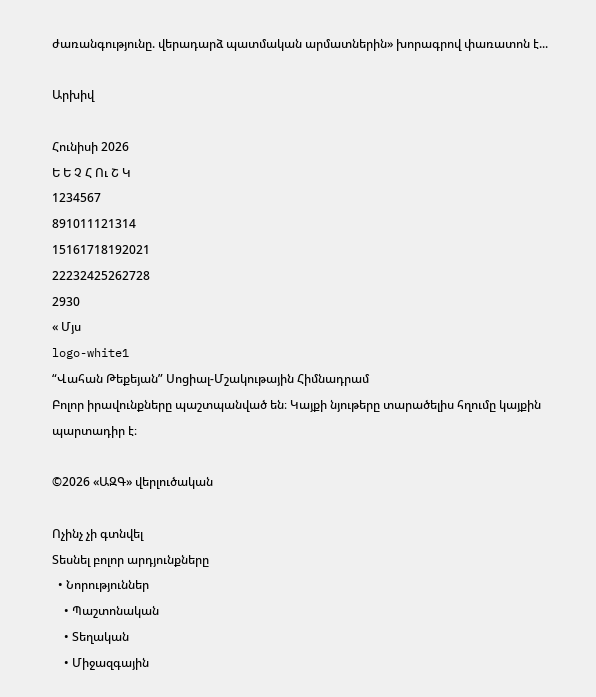ժառանգությունը. վերադարձ պատմական արմատներին» խորագրով փառատոն է...

Արխիվ

Հունիսի 2026
Ե Ե Չ Հ Ու Շ Կ
1234567
891011121314
15161718192021
22232425262728
2930
« Մյս
logo-white1
“Վահան Թեքեյան” Սոցիալ-Մշակութային Հիմնադրամ
Բոլոր իրավունքները պաշտպանված են։ Կայքի նյութերը տարածելիս հղումը կայքին պարտադիր է։

©2026 «ԱԶԳ» վերլուծական

Ոչինչ չի գտնվել
Տեսնել բոլոր արդյունքները
  • Նորություններ
    • Պաշտոնական
    • Տեղական
    • Միջազգային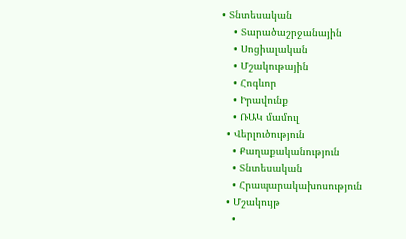• Տնտեսական
    • Տարածաշրջանային
    • Սոցիալական
    • Մշակութային
    • Հոգևոր
    • Իրավունք
    • ՌԱԿ մամուլ
  • Վերլուծություն
    • Քաղաքականություն
    • Տնտեսական
    • Հրապարակախոսություն
  • Մշակույթ
    •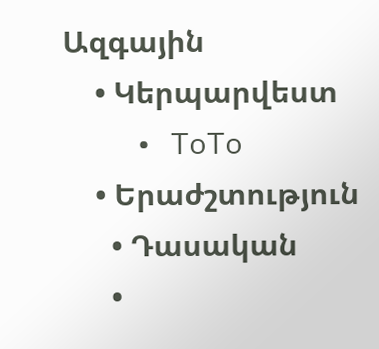Ազգային
    • Կերպարվեստ
    • ToTo
    • Երաժշտություն
      • Դասական
      •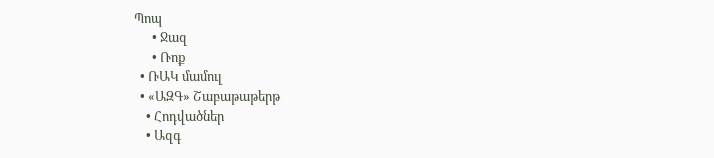Պոպ
      • Ջազ
      • Ռոք
  • ՌԱԿ մամուլ
  • «ԱԶԳ» Շաբաթաթերթ
    • Հոդվածներ
    • Ազգ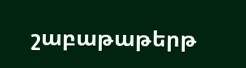շաբաթաթերթ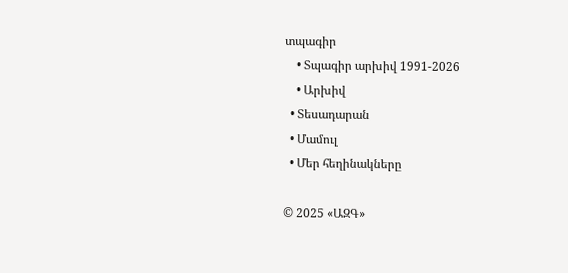տպագիր
    • Տպագիր արխիվ 1991-2026
    • Արխիվ
  • Տեսադարան
  • Մամուլ
  • Մեր հեղինակները

© 2025 «ԱԶԳ»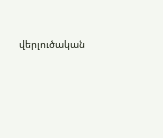վերլուծական